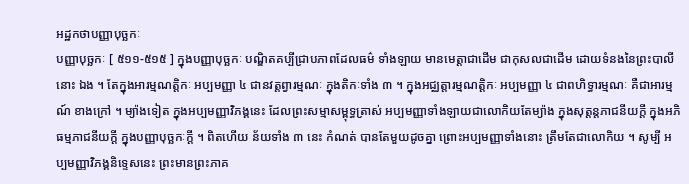អដ្ឋកថាបញ្ញាបុច្ឆកៈ
បញ្ញាបុច្ឆកៈ [ ៥១១-៥១៥ ] ក្នុងបញ្ញាបុច្ឆកៈ បណ្ឌិតគប្បីជ្រាបភាពដែលធម៌ ទាំងឡាយ មានមេត្តាជាដើម ជាកុសលជាដើម ដោយទំនងនៃព្រះបាលីនោះ ឯង ។ តែក្នុងអារម្មណត្តិកៈ អប្បមញ្ញា ៤ ជានវត្តព្វារម្មណៈ ក្នុងតិកៈទាំង ៣ ។ ក្នុងអជ្ឈត្តារម្មណត្តិកៈ អប្បមញ្ញា ៤ ជាពហិទ្ធារម្មណៈ គឺជាអារម្មណ៍ ខាងក្រៅ ។ ម្យ៉ាងទៀត ក្នុងអប្បមញ្ញាវិភង្គនេះ ដែលព្រះសម្មាសម្ពុទ្ធត្រាស់ អប្បមញ្ញាទាំងឡាយជាលោកិយតែម្យ៉ាង ក្នុងសុត្តន្តភាជនីយក្តី ក្នុងអភិធម្មភាជនីយក្តី ក្នុងបញ្ញាបុច្ឆកៈក្តី ។ ពិតហើយ ន័យទាំង ៣ នេះ កំណត់ បានតែមួយដូចគ្នា ព្រោះអប្បមញ្ញាទាំងនោះ ត្រឹមតែជាលោកិយ ។ សូម្បី អប្បមញ្ញាវិភង្គនិទ្ទេសនេះ ព្រះមានព្រះភាគ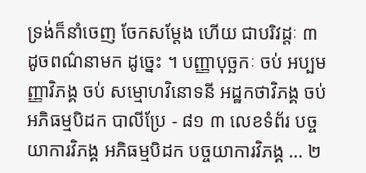ទ្រង់ក៏នាំចេញ ចែកសម្តែង ហើយ ជាបរិវដ្តៈ ៣ ដូចពណ៌នាមក ដូច្នេះ ។ បញ្ញាបុច្ឆកៈ ចប់ អប្បមញ្ញាវិភង្គ ចប់ សម្មោហវិនោទនី អដ្ឋកថាវិភង្គ ចប់ អភិធម្មបិដក បាលីប្រែ - ៨១ ៣ លេខទំព័រ បច្ចយាការវិភង្គ អភិធម្មបិដក បច្ចយាការវិភង្គ … ២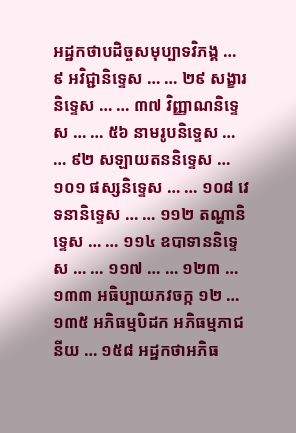អដ្ឋកថាបដិច្ចសមុប្បាទវិភង្គ … ៩ អវិជ្ជានិទ្ទេស … … ២៩ សង្ខារនិទ្ទេស … … ៣៧ វិញ្ញាណនិទ្ទេស … … ៥៦ នាមរូបនិទ្ទេស … … ៩២ សឡាយតននិទ្ទេស … ១០១ ផស្សនិទ្ទេស … … ១០៨ វេទនានិទ្ទេស … … ១១២ តណ្ហានិទ្ទេស … … ១១៤ ឧបាទាននិទ្ទេស … … ១១៧ … … ១២៣ … ១៣៣ អធិប្បាយភវចក្ក ១២ … ១៣៥ អភិធម្មបិដក អភិធម្មភាជនីយ … ១៥៨ អដ្ឋកថាអភិធ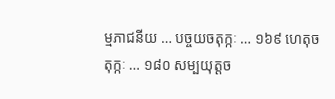ម្មភាជនីយ … បច្ចយចតុក្កៈ … ១៦៩ ហេតុចតុក្កៈ … ១៨០ សម្បយុត្តច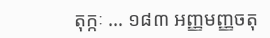តុក្កៈ … ១៨៣ អញ្ញមញ្ញចតុ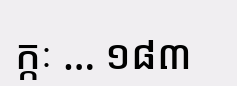ក្កៈ … ១៨៣